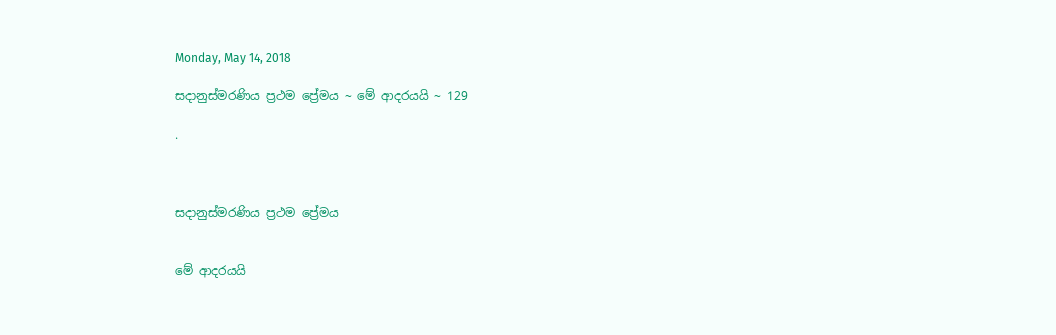Monday, May 14, 2018

සදානුස්මරණිය ප්‍රථම ප්‍රේමය ~ මේ ආදරයයි ~ 129

.



සදානුස්මරණිය ප්‍රථම ප්‍රේමය


මේ ආදරයයි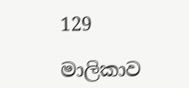129

මාලිකාව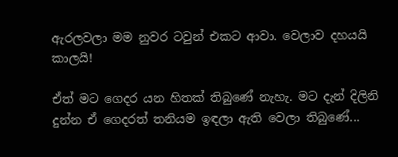ඇරලවලා මම නුවර ටවුන් එකට ආවා. වෙලාව දහයයි කාලයි!

ඒත් මට ගෙදර යන හිතක් තිබුණේ නැහැ. මට දැන් දිලිනි දුන්න ඒ ගෙදරත් තනියම ඉඳලා ඇති වෙලා තිබුණේ...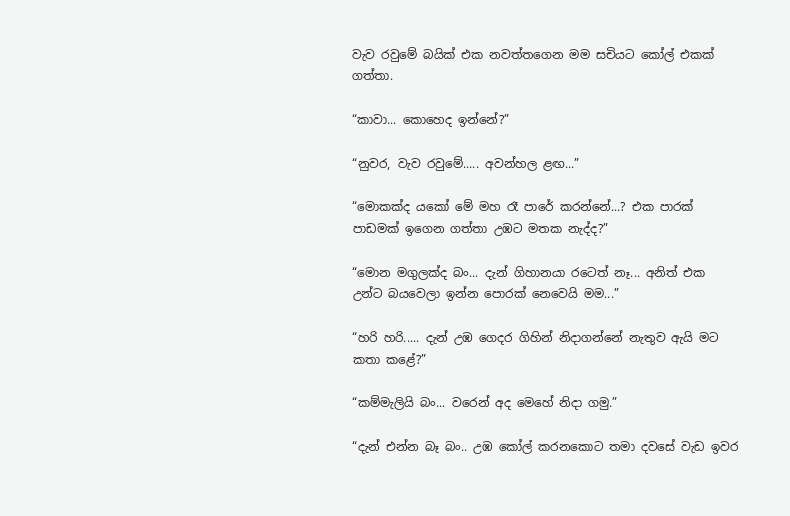වැව රවුමේ බයික් එක නවත්තගෙන මම සචියට කෝල් එකක් ගත්තා.

“කාවා... කොහෙද ඉන්නේ?”

“නුවර, වැව රවුමේ..... අවන්හල ළඟ...”

“මොකක්ද යකෝ මේ මහ රෑ පාරේ කරන්නේ...? එක පාරක් පාඩමක් ඉගෙන ගත්තා උඹට මතක නැද්ද?”

“මොන මගුලක්ද බං... දැන් ගිහානයා රටෙත් නෑ... අනිත් එක උන්ට බයවෙලා ඉන්න පොරක් නෙවෙයි මම...”

“හරි හරි..... දැන් උඹ ගෙදර ගිහින් නිදාගන්නේ නැතුව ඇයි මට කතා කළේ?”

“කම්මැලියි බං... වරෙන් අද මෙහේ නිදා ගමු.”

“දැන් එන්න බෑ බං.. උඹ කෝල් කරනකොට තමා දවසේ වැඩ ඉවර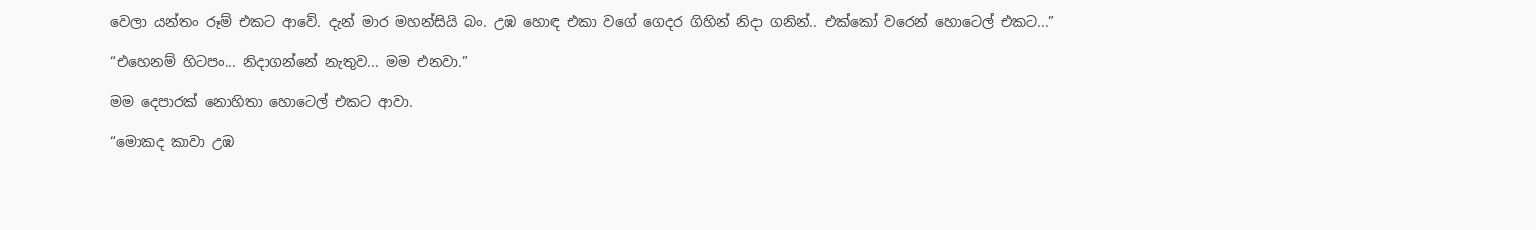වෙලා යන්තං රූම් එකට ආවේ. දැන් මාර මහන්සියි බං. උඹ හොඳ එකා වගේ ගෙදර ගිහින් නිදා ගනින්.. එක්කෝ වරෙන් හොටෙල් එකට...”

“එහෙනම් හිටපං... නිදාගන්නේ නැතුව... මම එනවා.”

මම දෙපාරක් නොහිතා හොටෙල් එකට ආවා.

“මොකද කාවා උඹ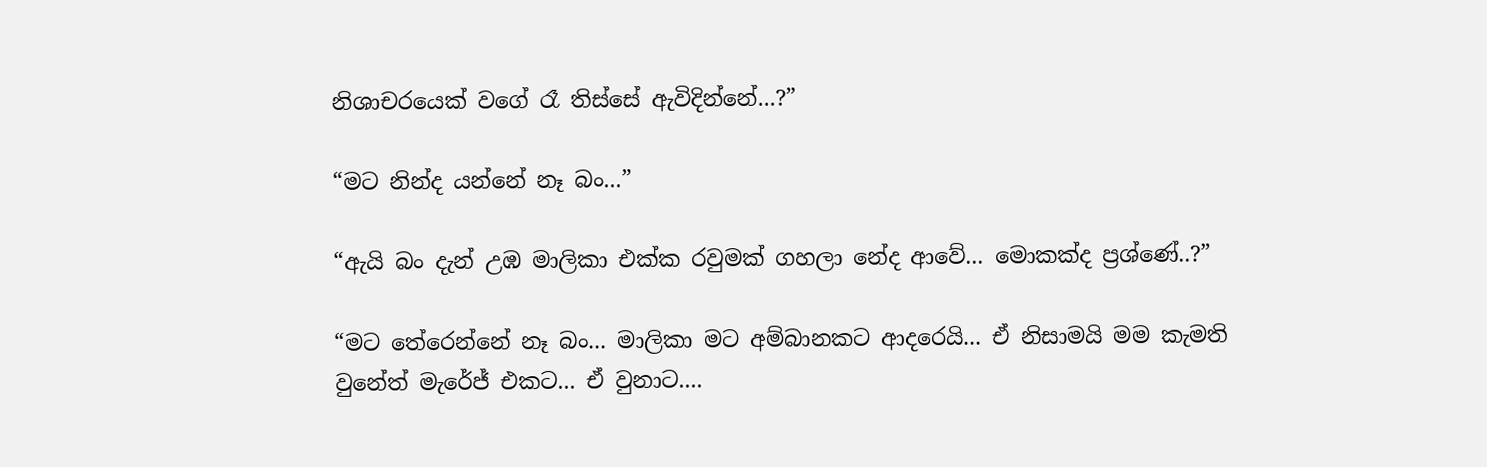නිශාචරයෙක් වගේ රෑ තිස්සේ ඇවිදින්නේ...?”

“මට නින්ද යන්නේ නෑ බං...”

“ඇයි බං දැන් උඹ මාලිකා එක්ක රවුමක් ගහලා නේද ආවේ... මොකක්ද ප්‍රශ්ණේ..?”

“මට තේරෙන්නේ නෑ බං... මාලිකා මට අම්බානකට ආදරෙයි... ඒ නිසාමයි මම කැමති වුනේත් මැරේජ් එකට... ඒ වුනාට....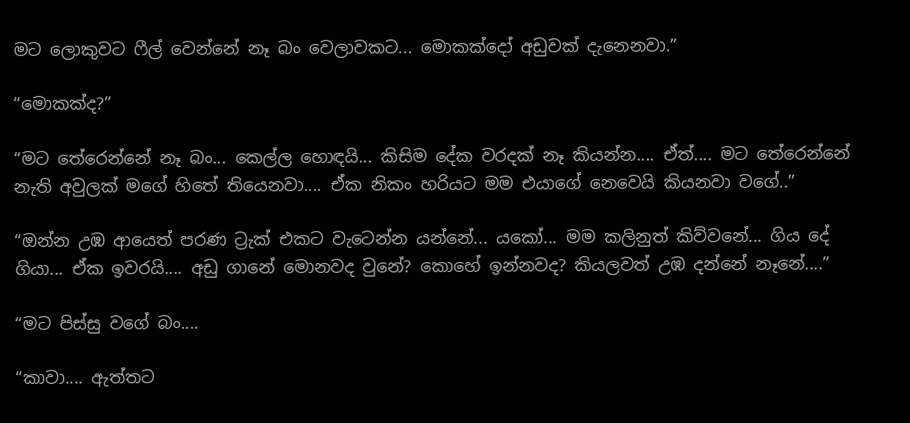මට ලොකුවට ෆීල් වෙන්නේ නෑ බං වෙලාවකට... මොකක්දෝ අඩුවක් දැනෙනවා.”

“මොකක්ද?”

“මට තේරෙන්නේ නෑ බං... කෙල්ල හොඳයි... කිසිම දේක වරදක් නෑ කියන්න.... ඒත්.... මට තේරෙන්නේ නැති අවුලක් මගේ හිතේ තියෙනවා.... ඒක නිකං හරියට මම එයාගේ නෙවෙයි කියනවා වගේ..”

“ඔන්න උඹ ආයෙත් පරණ ට්‍රැක් එකට වැටෙන්න යන්නේ... යකෝ... මම කලිනුත් කිව්වනේ... ගිය දේ ගියා... ඒක ඉවරයි.... අඩු ගානේ මොනවද වුනේ? කොහේ ඉන්නවද? කියලවත් උඹ දන්නේ නෑනේ....”

“මට පිස්සු වගේ බං....

“කාවා.... ඇත්තට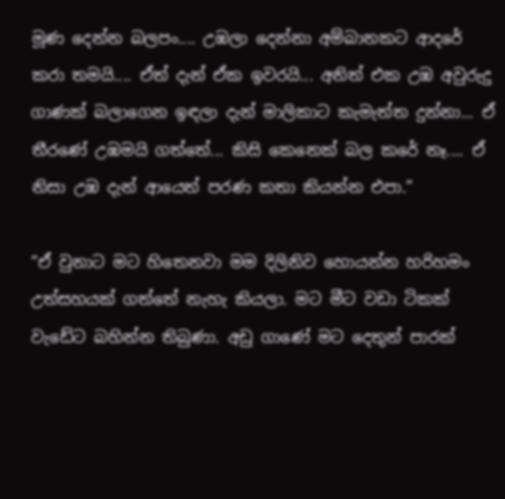මූණ දෙන්න බලපං.... උඹලා දෙන්නා අම්බානකට ආදරේ කරා තමයි.... ඒත් දැන් ඒක ඉවරයි... අනිත් එක උඹ අවුරුදු ගාණක් බලාගෙන ඉඳලා දැන් මාලිකාට කැමැත්ත දුන්නා... ඒ තීරණේ උඹමයි ගත්තේ... කිසි කෙනෙක් බල කරේ නෑ.... ඒ නිසා උඹ දැන් ආයෙත් පරණ කතා කියන්න එපා.”

“ඒ වුනාට මට හිතෙනවා මම දිලිනිව හොයන්න හරිහමං උත්සහයක් ගත්තේ නැහැ කියලා. මට මීට වඩා ටිකක් වැඩේට බහින්න තිබුණා. අඩු ගාණේ මට දෙතුන් පාරක්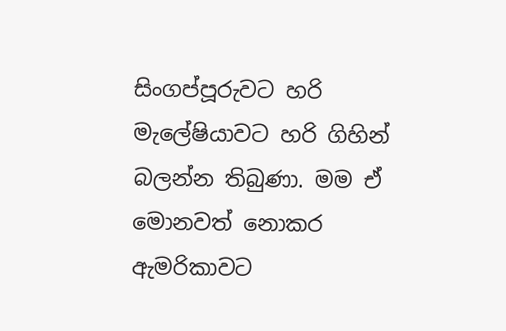සිංගප්පූරුවට හරි මැලේෂියාවට හරි ගිහින් බලන්න තිබුණා. මම ඒ මොනවත් නොකර ඇමරිකාවට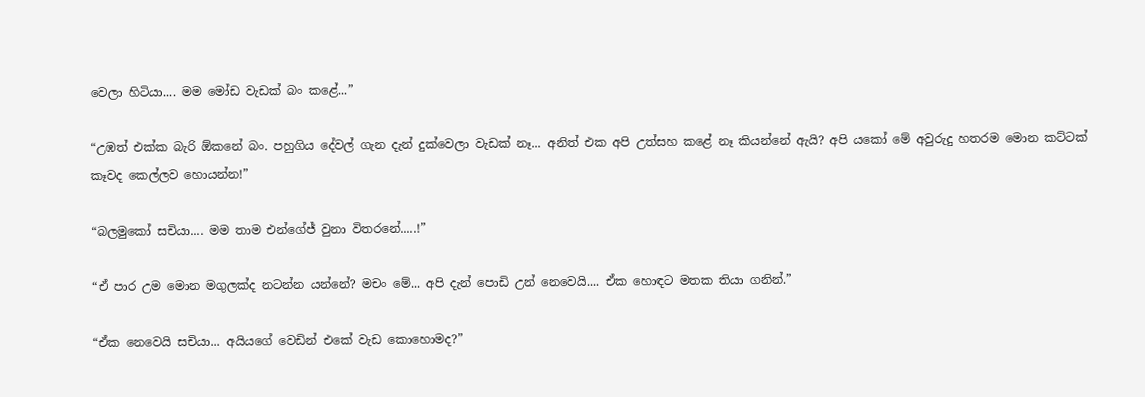වෙලා හිටියා.... මම මෝඩ වැඩක් බං කළේ...”

“උඹත් එක්ක බැරි ඕකනේ බං. පහුගිය දේවල් ගැන දැන් දුක්වෙලා වැඩක් නෑ... අනිත් එක අපි උත්සහ කළේ නෑ කියන්නේ ඇයි? අපි යකෝ මේ අවුරුදු හතරම මොන කට්ටක් කෑවද කෙල්ලව හොයන්න!”

“බලමුකෝ සචියා.... මම තාම එන්ගේජ් වුනා විතරනේ.....!”

“ඒ පාර උම මොන මගුලක්ද නටන්න යන්නේ? මචං මේ... අපි දැන් පොඩි උන් නෙවෙයි.... ඒක හොඳට මතක තියා ගනින්.”

“ඒක නෙවෙයි සචියා... අයියගේ වෙඩින් එකේ වැඩ කොහොමද?”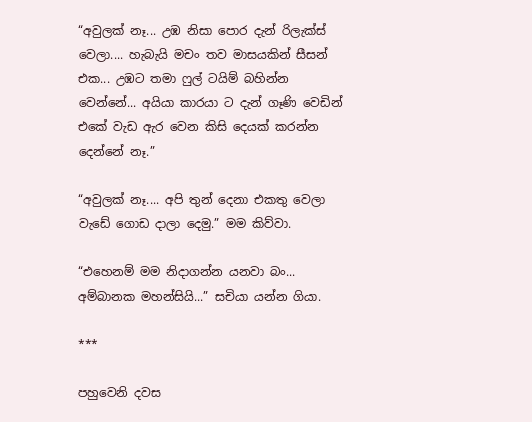“අවුලක් නෑ... උඹ නිසා පොර දැන් රිලැක්ස් වෙලා.... හැබැයි මචං තව මාසයකින් සීසන් එක... උඹට තමා ෆුල් ටයිම් බහින්න වෙන්නේ... අයියා කාරයා ට දැන් ගෑණි වෙඩින් එකේ වැඩ ඇර වෙන කිසි දෙයක් කරන්න දෙන්නේ නෑ.”

“අවුලක් නෑ.... අපි තුන් දෙනා එකතු වෙලා වැඩේ ගොඩ දාලා දෙමු.” මම කිව්වා.

“එහෙනම් මම නිදාගන්න යනවා බං... අම්බානක මහන්සියි...” සචියා යන්න ගියා.

***

පහුවෙනි දවස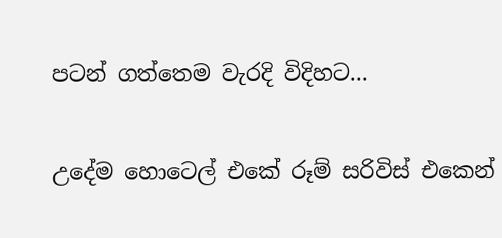පටන් ගත්තෙම වැරදි විදිහට...

උදේම හොටෙල් එකේ රූම් සරිවිස් එකෙන්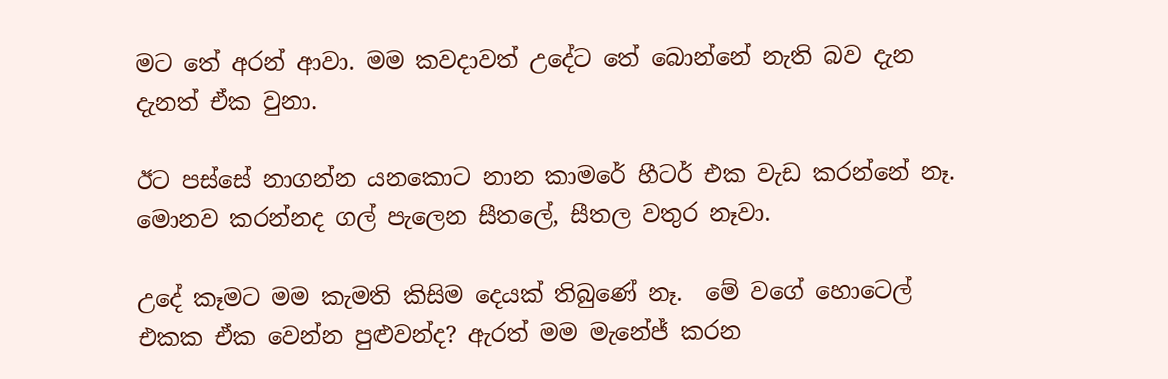මට තේ අරන් ආවා. මම කවදාවත් උදේට තේ බොන්නේ නැති බව දැන දැනත් ඒක වුනා.

ඊට පස්සේ නාගන්න යනකොට නාන කාමරේ හීටර් එක වැඩ කරන්නේ නෑ. මොනව කරන්නද ගල් පැලෙන සීතලේ, සීතල වතුර නෑවා.

උදේ කෑමට මම කැමති කිසිම දෙයක් තිබුණේ නෑ.  මේ වගේ හොටෙල් එකක ඒක වෙන්න පුළුවන්ද? ඇරත් මම මැනේජ් කරන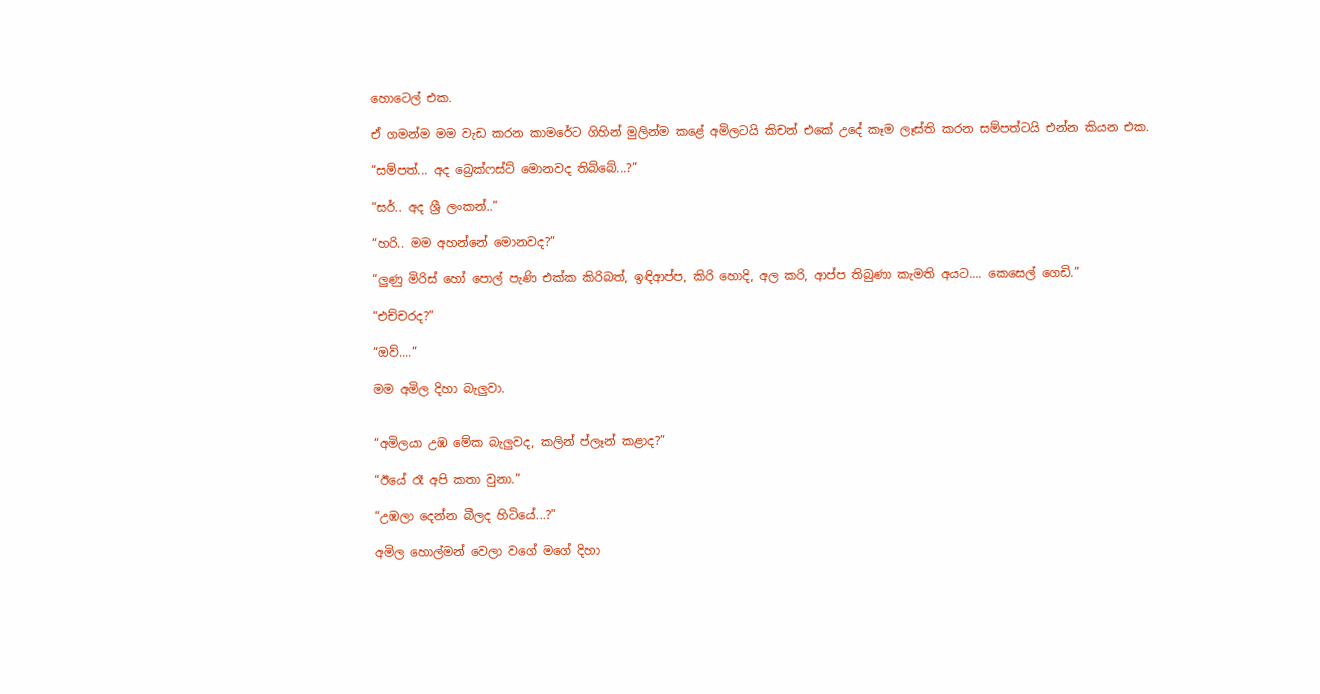හොටෙල් එක.

ඒ ගමන්ම මම වැඩ කරන කාමරේට ගිහින් මුලින්ම කළේ අමිලටයි කිචන් එකේ උදේ කෑම ලෑස්ති කරන සම්පත්ටයි එන්න කියන එක.

“සම්පත්... අද බ්‍රෙක්ෆස්ට් මොනවද තිබ්බේ...?”

“සර්.. අද ශ්‍රී ලංකන්..”

“හරි.. මම අහන්නේ මොනවද?”

“ලුණු මිරිස් හෝ පොල් පැණි එක්ක කිරිබත්, ඉඳිආප්ප, කිරි හොදි, අල කරි, ආප්ප තිබුණා කැමති අයට.... කෙසෙල් ගෙඩි.”

“එච්චරද?”

“ඔව්....”

මම අමිල දිහා බැලුවා.


“අමිලයා උඹ මේක බැලුවද, කලින් ප්ලෑන් කළාද?”

“ඊයේ රෑ අපි කතා වුනා.”

“උඹලා දෙන්න බීලද හිටියේ...?”

අමිල හොල්මන් වෙලා වගේ මගේ දිහා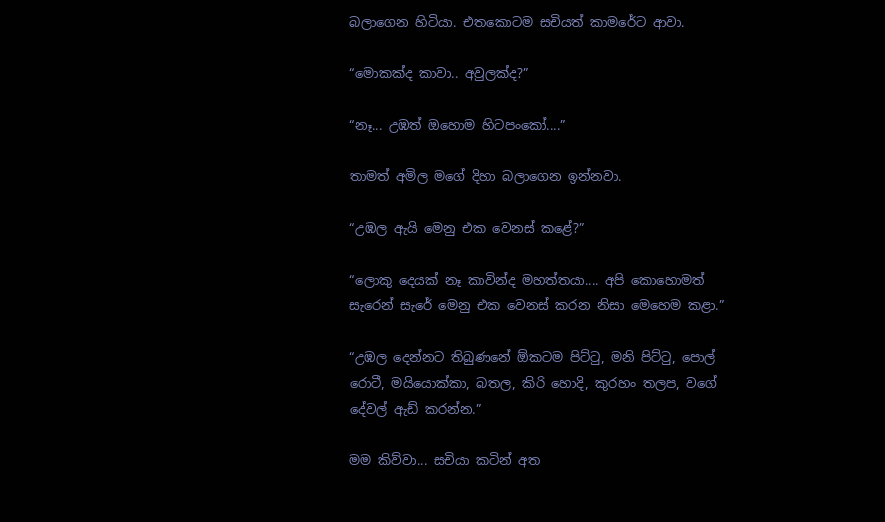බලාගෙන හිටියා. එතකොටම සචියත් කාමරේට ආවා.

“මොකක්ද කාවා.. අවුලක්ද?”

“නෑ... උඹත් ඔහොම හිටපංකෝ....”

තාමත් අමිල මගේ දිහා බලාගෙන ඉන්නවා.

“උඹල ඇයි මෙනු එක වෙනස් කළේ?”

“ලොකු දෙයක් නෑ කාවින්ද මහත්තයා.... අපි කොහොමත් සැරෙන් සැරේ මෙනු එක වෙනස් කරන නිසා මෙහෙම කළා.”

“උඹල දෙන්නට තිබුණනේ ඕකටම පිට්ටු, මනි පිට්ටු, පොල් රොටී, මයියොක්කා, බතල, කිරි හොදි, කුරහං තලප, වගේ දේවල් ඇඩ් කරන්න.”

මම කිව්වා... සචියා කටින් අත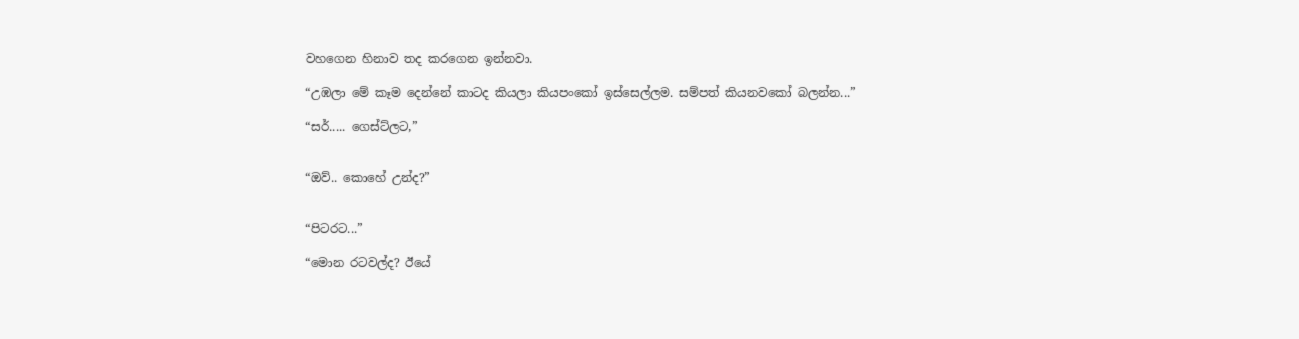වහගෙන හිනාව තද කරගෙන ඉන්නවා.

“උඹලා ‍මේ කෑම දෙන්නේ කාටද කියලා කියපංකෝ ඉස්සෙල්ලම. සම්පත් කියනවකෝ බලන්න...”

“සර්..... ගෙස්ට්ලට,”


“ඔව්.. කොහේ උන්ද?”


“පිටරට...”

“මොන රටවල්ද? ඊයේ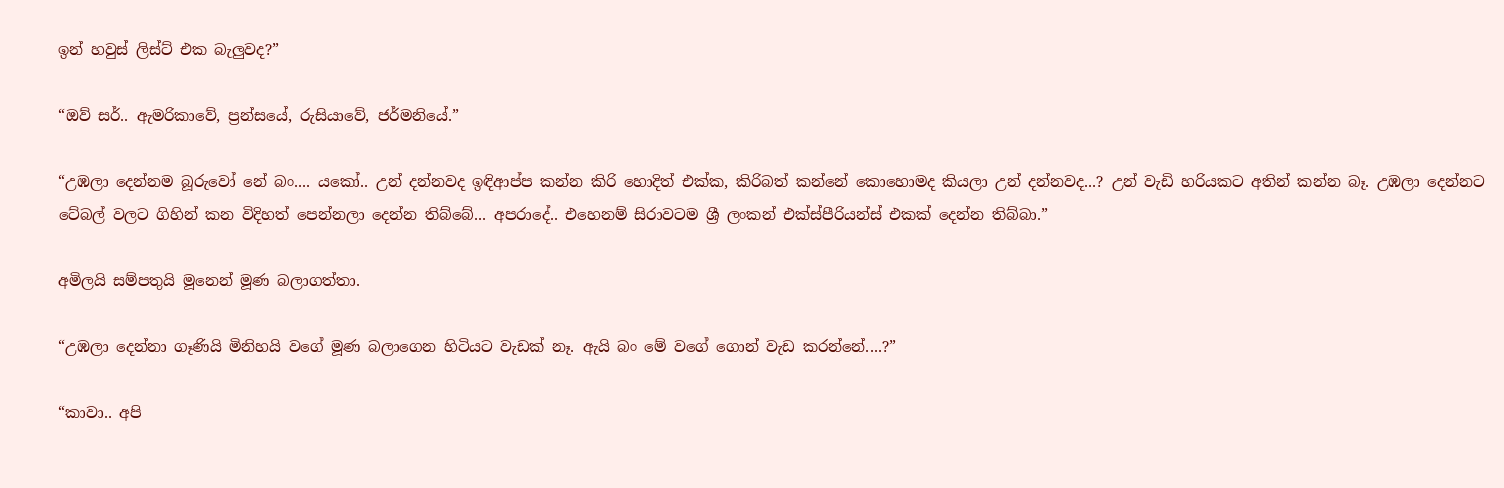ඉන් හවුස් ලිස්ට් එක බැලුවද?”

“ඔව් සර්.. ඇමරිකාවේ, ප්‍රන්සයේ, රුසියාවේ, ජර්මනියේ.”

“උඹලා දෙන්නම බූරුවෝ නේ බං.... යකෝ.. උන් දන්නවද ඉඳිආප්ප කන්න කිරි හොදිත් එක්ක, කිරිබත් කන්නේ කොහොමද කියලා උන් දන්නවද...? උන් වැඩි හරියකට අතින් කන්න බෑ. උඹලා දෙන්නට ටේබල් වලට ගිහින් කන විදිහත් පෙන්නලා දෙන්න තිබ්බේ... අපරාදේ.. එහෙනම් සිරාවටම ශ්‍රී ලංකන් එක්ස්පීරියන්ස් එකක් දෙන්න තිබ්බා.”

අමිලයි සම්පතුයි මූනෙන් මූණ බලාගත්තා.

“උඹලා දෙන්නා ගෑණියි මිනිහයි වගේ මූණ බලාගෙන හිටියට වැඩක් නෑ. ඇයි බං මේ වගේ ගොන් වැඩ කරන්නේ....?”

“කාවා.. අපි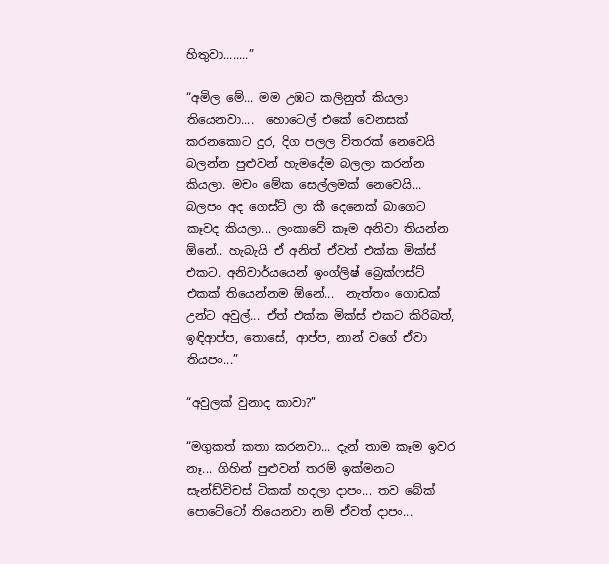හිතුවා........”

“අමිල මේ... මම උඹට කලිනුත් කියලා තියෙනවා....  හොටෙල් එකේ වෙනසක් කරනකොට දුර, දිග පලල විතරක් නෙවෙයි බලන්න පුළුවන් හැමදේම බලලා කරන්න කියලා. මචං මේක සෙල්ලමක් නෙවෙයි... බලපං අද ගෙස්ට් ලා කී දෙනෙක් බාගෙට කෑවද කියලා... ලංකාවේ කෑම අනිවා තියන්න ඕනේ.. හැබැයි ඒ අනිත් ඒවත් එක්ක මික්ස් එකට. අනිවාර්යයෙන් ඉංග්ලිෂ් බ්‍රෙක්ෆස්ට් එකක් තියෙන්නම ඕනේ...  නැත්තං ගොඩක් උන්ට අවුල්... ඒත් එක්ක මික්ස් එකට කිරිබත්, ඉඳිආප්ප, තොසේ, ආප්ප, නාන් වගේ ඒවා තියපං...”

“අවුලක් වුනාද කාවා?”

“මගුකත් කතා කරනවා... දැන් තාම කෑම ඉවර නෑ... ගිහින් පුළුවන් තරම් ඉක්මනට සැන්ඩ්විචස් ටිකක් හදලා දාපං... තව බේක් පොටේටෝ තියෙනවා නම් ඒවත් දාපං...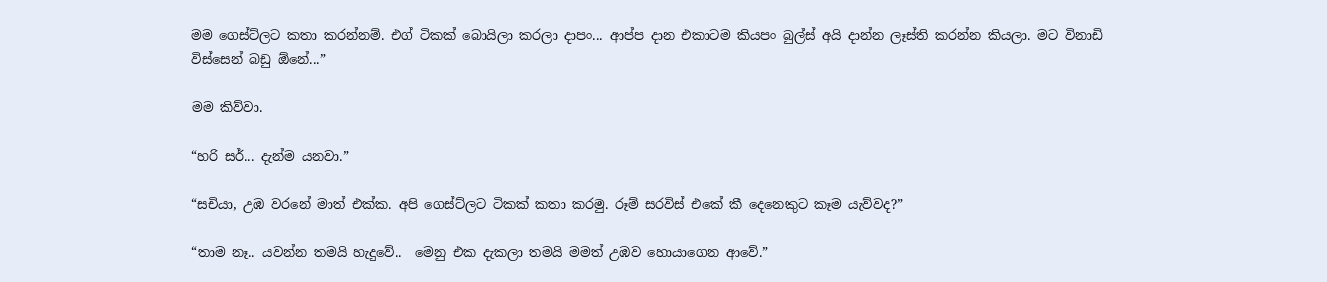මම ගෙස්ට්ලට කතා කරන්නම්. එග් ටිකක් බොයිලා කරලා දාපං... ආප්ප දාන එකාටම කියපං බුල්ස් අයි දාන්න ලෑස්ති කරන්න කියලා. මට විනාඩි විස්සෙන් බඩු ඕනේ...”

මම කිව්වා.

“හරි සර්... දැන්ම යනවා.”

“සචියා, උඹ වරනේ මාත් එක්ක. අපි ගෙස්ට්ලට ටිකක් කතා කරමු. රූම් සරවිස් එකේ කී දෙනෙකුට කෑම යැව්වද?”

“තාම නෑ.. යවන්න තමයි හැදුවේ..  මෙනු එක දැකලා තමයි මමත් උඹව හොයා‍ගෙන ආවේ.”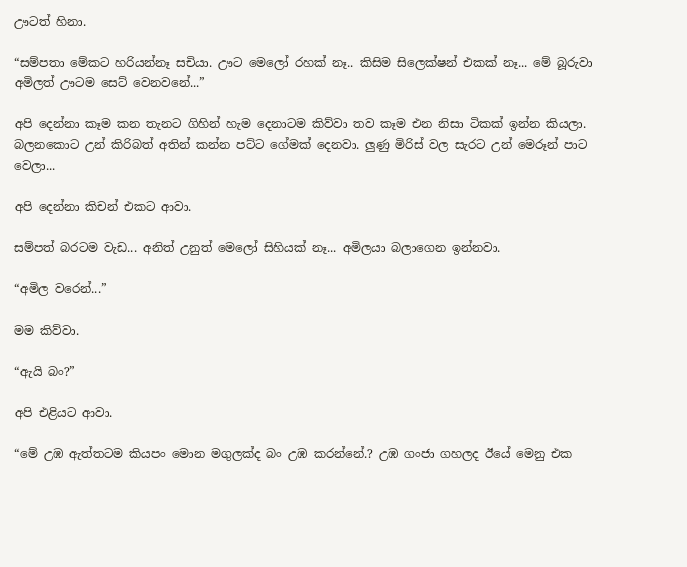ඌටත් හිනා.

“සම්පතා මේකට හරියන්නෑ සචියා. ඌට මෙලෝ රහක් නෑ.. කිසිම සිලෙක්ෂන් එකක් නෑ... මේ බූරුවා අමිලත් ඌටම සෙට් වෙනවනේ...”

අපි දෙන්නා කෑම කන තැනට ගිහින් හැම දෙනාටම කිව්වා තව කෑම එන නිසා ටිකක් ඉන්න කියලා. බලනකොට උන් කිරිබත් අතින් කන්න පට්ට ගේමක් දෙනවා. ලුණු මිරිස් වල සැරට උන් මෙරූන් පාට වෙලා...

අපි දෙන්නා කිචන් එකට ආවා.

සම්පත් බරටම වැඩ... අනිත් උනුත් මෙලෝ සිහියක් නෑ... අමිලයා බලාගෙන ඉන්නවා.

“අමිල වරෙන්...”

මම කිව්වා.

“ඇයි බං?”

අපි එළියට ආවා.

“මේ උඹ ඇත්තටම කියපං මොන මගුලක්ද බං උඹ කරන්නේ.? උඹ ගංජා ගහලද ඊයේ මෙනු එක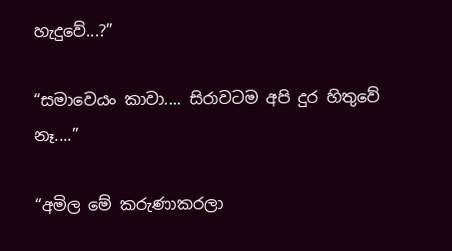හැදුවේ...?”

“සමාවෙයං කාවා.... සිරාවටම අපි දුර හිතුවේ නෑ....”

“අමිල මේ කරුණාකරලා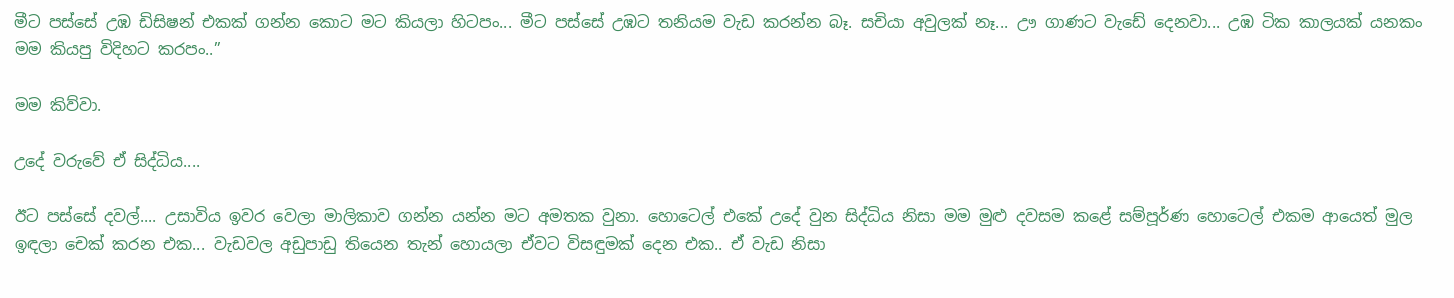මීට පස්සේ උඹ ඩිසිෂන් එකක් ගන්න කොට මට කියලා හිටපං... මීට පස්සේ උඹට තනියම වැඩ කරන්න බෑ. සචියා අවුලක් නෑ... ඌ ගාණට වැඩේ දෙනවා... උඹ ටික කාලයක් යනකං මම කියපු විදිහට කරපං..”

මම කිව්වා.

උදේ වරුවේ ඒ සිද්ධිය....

ඊට පස්සේ දවල්.... උසාවිය ඉවර වෙලා මාලිකාව ගන්න යන්න මට අමතක වුනා. හොටෙල් එකේ උදේ වුන සිද්ධිය නිසා මම මුළු දවසම කළේ සම්පූර්ණ හොටෙල් එකම ආයෙත් මුල ඉඳලා චෙක් කරන එක... වැඩවල අඩුපාඩු තියෙන තැන් හොයලා ඒවට විසඳුමක් දෙන එක.. ඒ වැඩ නිසා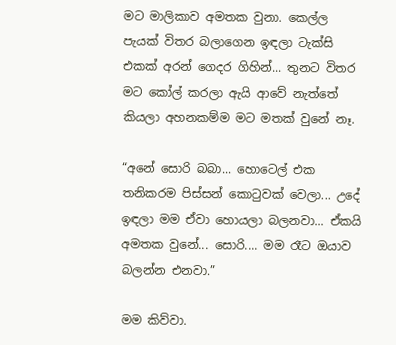මට මාලිකාව අමතක වුනා. කෙල්ල පැයක් විතර බලාගෙන ඉඳලා ටැක්සි එකක් අරන් ගෙදර ගිහින්... තුනට විතර මට කෝල් කරලා ඇයි ආවේ නැත්තේ කියලා අහනකම්ම මට මතක් වුනේ නෑ.

“අනේ සොරි බබා... හොටෙල් එක තනිකරම පිස්සන් කොටුවක් වෙලා... උදේ ඉඳලා මම ඒවා හොයලා බලනවා... ඒකයි අමතක වුනේ... සොරි.... මම රෑට ඔයාව බලන්න එනවා.”

මම කිව්වා.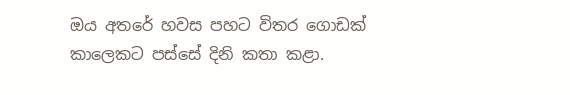ඔය අතරේ හවස පහට විතර ගොඩක් කාලෙකට පස්සේ දිනි කතා කළා.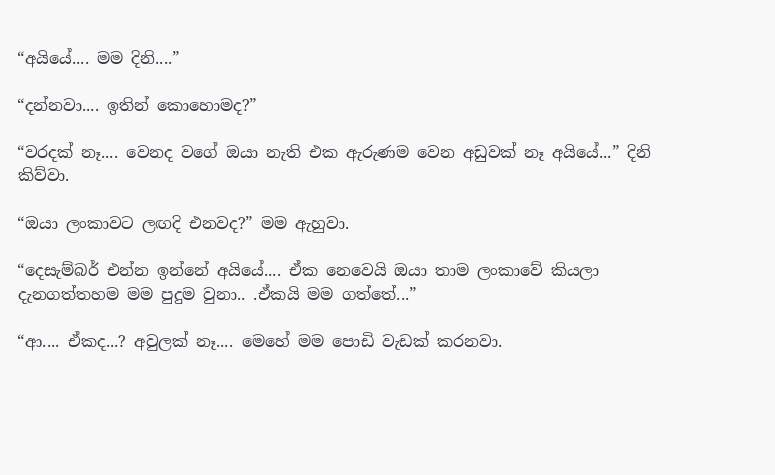“අයියේ.... මම දිනි....”

“දන්නවා.... ඉතින් කොහොමද?”

“වරදක් නෑ.... වෙනද වගේ ඔයා නැති එක ඇරුණම වෙන අඩුවක් නෑ අයියේ...” දිනි කිව්වා.

“ඔයා ලංකාවට ලඟදි එනවද?” මම ඇහුවා.

“දෙසැම්බර් එන්න ඉන්නේ අයියේ.... ඒක නෙවෙයි ඔයා තාම ලංකාවේ කියලා දැනගත්තහම මම පුදුම වුනා.. .ඒකයි මම ගත්තේ...”

“ආ.... ඒකද...? අවුලක් නෑ.... මෙහේ මම පොඩි වැඩක් කරනවා.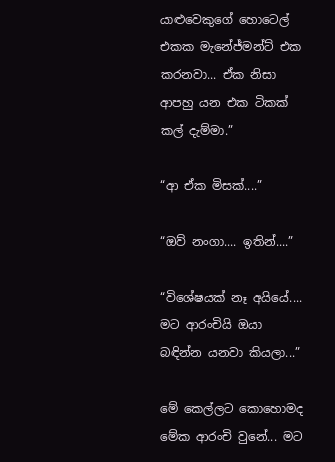යාළුවෙකුගේ හොටෙල් එකක මැනේජ්මන්ට් එක කරනවා... ඒක නිසා ආපහු යන එක ටිකක් කල් දැම්මා.”

“ආ ඒක මිසක්....”

“ඔව් නංගා.... ඉතින්....”

“විශේෂයක් නෑ අයියේ.... මට ආරංචියි ඔයා බඳින්න යනවා කියලා...”

මේ කෙල්ලට කොහොමද මේක ආරංචි වුනේ... මට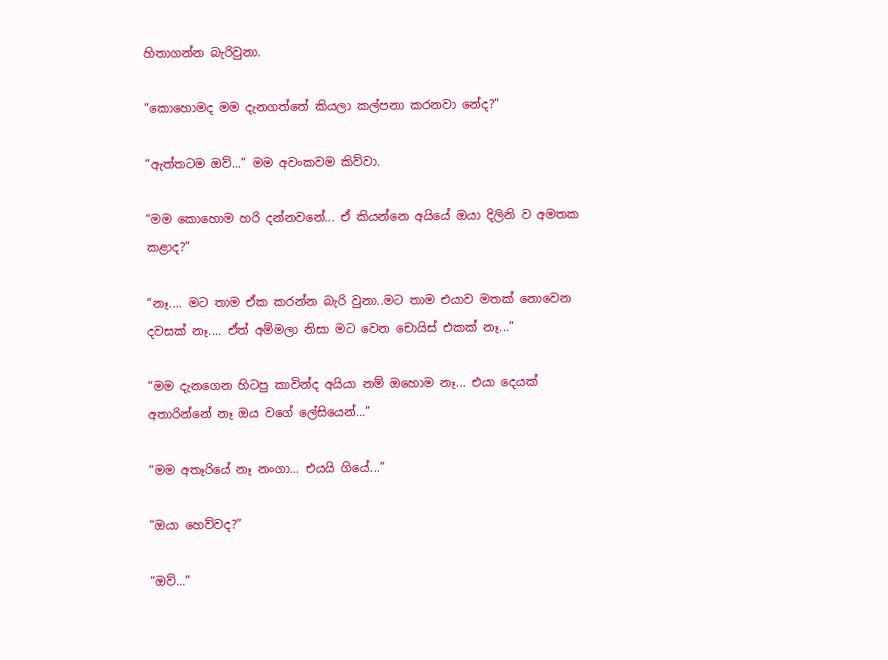හිතාගන්න බැරිවුනා.

“කොහොමද මම දැනගත්තේ කියලා කල්පනා කරනවා නේද?”

“ඇත්තටම ඔව්...” මම අවංකවම කිව්වා.

“මම කොහොම හරි දන්නවනේ... ඒ කියන්නෙ අයියේ ඔයා දිලිනි ව අමතක කළාද?”

“නෑ.... මට තාම ඒක කරන්න බැරි වුනා..මට තාම එයාව මතක් නොවෙන දවසක් නෑ.... ඒත් අම්මලා නිසා මට වෙන චොයිස් එකක් නෑ...”

“මම දැනගෙන හිටපු කාවින්ද අයියා නම් ඔහොම නෑ... එයා දෙයක් අතාරින්නේ නෑ ඔය වගේ ලේසියෙන්...”

“මම අතෑරියේ නෑ නංගා... එයයි ගියේ...”

“ඔයා හෙව්වද?”

“ඔව්...”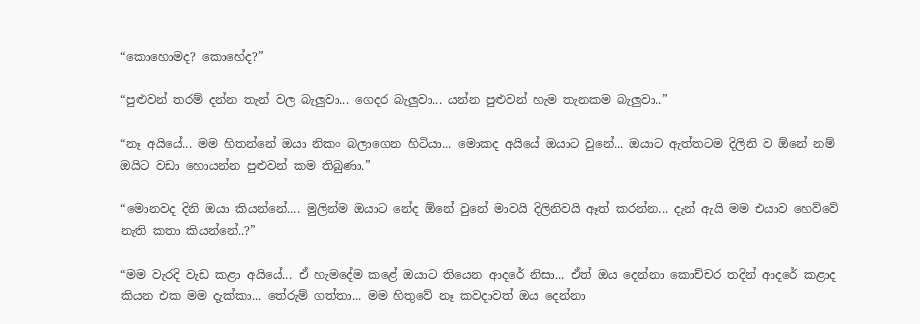“කොහොමද? කොහේද?”

“පුළුවන් තරම් දන්න තැන් වල බැලුවා... ගෙදර බැලුවා... යන්න පුළුවන් හැම තැනකම බැලුවා..”

“නෑ අයියේ... මම හිතන්නේ ඔයා නිකං බලාගෙන හිටියා... මොකද අයියේ ඔයාට වුනේ... ඔයාට ඇත්තටම දිලිනි ව ඕනේ නම් ඔයිට වඩා හොයන්න පුළුවන් කම තිබුණා.”

“මොනවද දිනි ඔයා කියන්නේ.... මුලින්ම ඔයාට නේද ඕනේ වුනේ මාවයි දිලිනිවයි ඈත් කරන්න... දැන් ඇයි මම එයාව හෙව්වේ නැති කතා කියන්නේ..?”

“මම වැරදි වැඩ කළා අයියේ... ඒ හැමදේම කළේ ඔයාට තියෙන ආදරේ නිසා... ඒත් ඔය දෙන්නා කොච්චර තදින් ආදරේ කළාද කියන එක මම දැක්කා... තේරුම් ගත්තා... මම හිතුවේ නෑ කවදාවත් ඔය දෙන්නා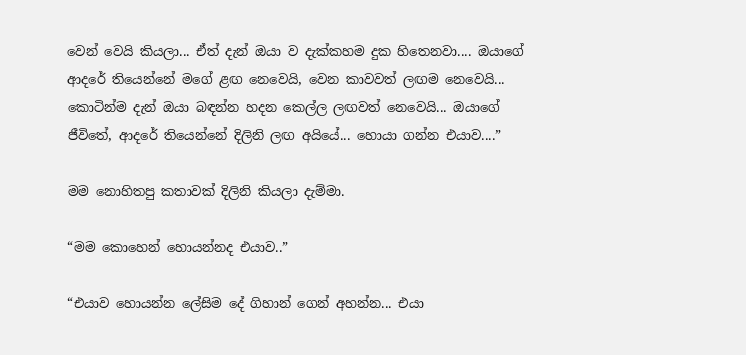වෙන් වෙයි කියලා... ඒත් දැන් ඔයා ව දැක්කහම දුක හිතෙනවා.... ඔයාගේ ආදරේ තියෙන්නේ මගේ ළඟ නෙවෙයි, වෙන කාවවත් ලඟම නෙවෙයි... කොටින්ම දැන් ඔයා බඳන්න හදන කෙල්ල ලඟවත් නෙවෙයි... ඔයාගේ ජීවිතේ, ආදරේ තියෙන්නේ දිලිනි ලඟ අයියේ... හොයා ගන්න එයාව....”

මම නොහිතපු කතාවක් දිලිනි කියලා දැම්මා.

“මම කොහෙන් හොයන්නද එයාව..”

“එයාව හොයන්න ලේසිම දේ ගිහාන් ගෙන් අහන්න... එයා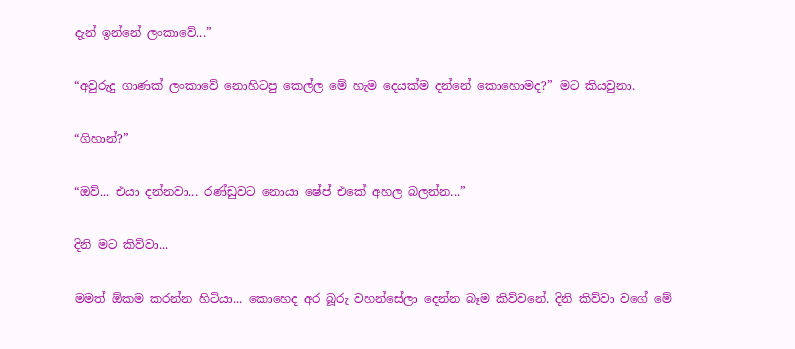දැන් ඉන්නේ ලංකාවේ...”

“අවුරුදු ගාණක් ලංකාවේ නොහිටපු කෙල්ල මේ හැම දෙයක්ම දන්නේ කොහොමද?” මට කියවුනා.

“ගිහාන්?”

“ඔව්... එයා දන්නවා... රණ්ඩුවට නොයා ෂේප් එකේ අහල බලන්න...”

දිනි මට කිව්වා...

මමත් ඕකම කරන්න හිටියා... කොහෙද අර බූරු වහන්සේලා දෙන්න බෑම කිව්වනේ. දිනි කිව්වා වගේ මේ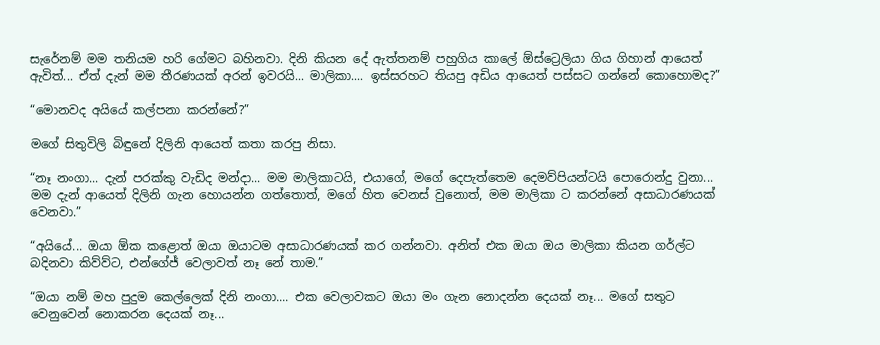සැරේනම් මම තනියම හරි ගේමට බහිනවා. දිනි කියන දේ ඇත්තනම් පහුගිය කාලේ ඕස්ට්‍රෙලියා ගිය ගිහාන් ආයෙත් ඇවිත්... ඒත් දැන් මම තීරණයක් අරන් ඉවරයි... මාලිකා.... ඉස්සරහට තියපු අඩිය ආයෙත් පස්සට ගන්නේ කොහොමද?”

“මොනවද අයියේ කල්පනා කරන්නේ?”

මගේ සිතුවිලි බිඳුනේ දිලිනි ආයෙත් කතා කරපු නිසා.

“නෑ නංගා... දැන් පරක්කු වැඩිද මන්දා... මම මාලිකාටයි, එයාගේ, මගේ දෙපැත්තෙම දෙමව්පියන්ටයි පොරොන්දු වුනා... මම දැන් ආයෙත් දිලිනි ගැන හොයන්න ගත්තොත්, මගේ හිත වෙනස් වුනොත්, මම මාලිකා ට කරන්නේ අසාධාරණයක් වෙනවා.”

“අයියේ... ඔයා ඕක කළොත් ඔයා ඔයාටම අසාධාරණයක් කර ගන්නවා. අනිත් එක ඔයා ඔය මාලිකා කියන ගර්ල්ට බදිනවා කිව්ව්ට, එන්ගේජ් වෙලාවත් නෑ නේ තාම.”

“ඔයා නම් මහ පුදුම කෙල්ලෙක් දිනි නංගා.... එක වෙලාවකට ඔයා මං ගැන නොදන්න දෙයක් නෑ... මගේ සතුට වෙනුවෙන් නොකරන දෙයක් නෑ...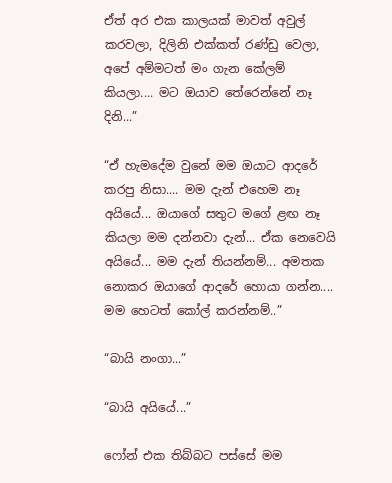ඒත් අර එක කාලයක් මාවත් අවුල් කරවලා, දිලිනි එක්කත් රණ්ඩු වෙලා, අපේ අම්මටත් මං ගැන කේලම් කියලා.... මට ඔයාව තේරෙන්නේ නෑ දිනි...”

“ඒ හැමදේම වුනේ මම ඔයාට ආදරේ කරපු නිසා.... මම දැන් එහෙම නෑ අයියේ... ඔයාගේ සතුට මගේ ළඟ නෑ කියලා මම දන්නවා දැන්... ඒක නෙවෙයි අයියේ... මම දැන් තියන්නම්... අමතක නොකර ඔයාගේ ආදරේ හොයා ගන්න.... මම හෙටත් කෝල් කරන්නම්..”

“බායි නංගා...”

“බායි අයියේ...”

ෆෝන් එක තිබ්බට පස්සේ මම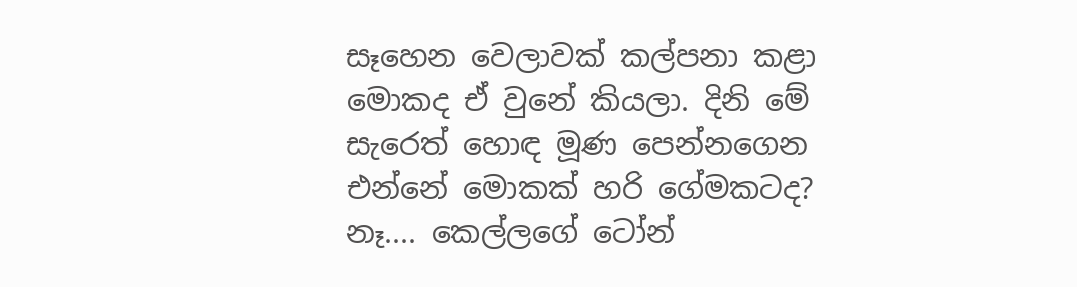සෑහෙන වෙලාවක් කල්පනා කළා මොකද ඒ වුනේ කියලා. දිනි මේ සැරෙත් හොඳ මූණ පෙන්නගෙන එන්නේ මොකක් හරි ගේමකටද? නෑ.... කෙල්ලගේ ටෝන්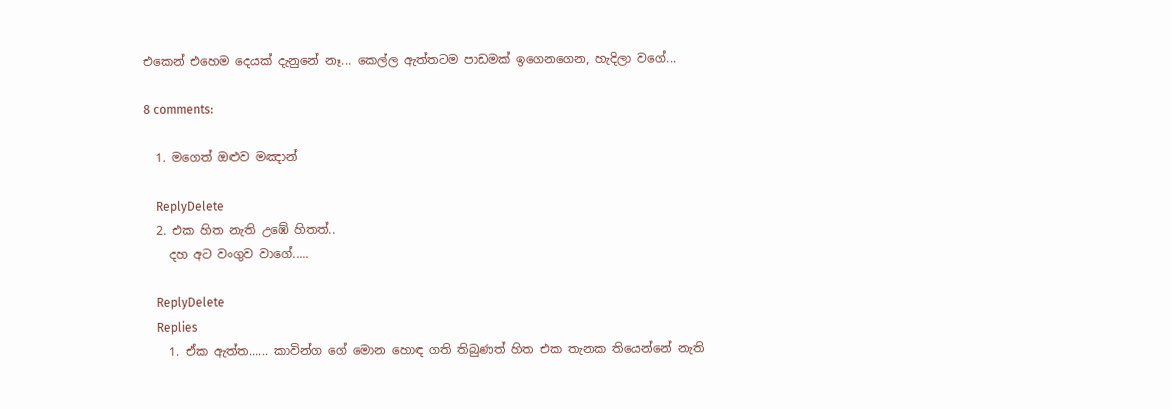එකෙන් එහෙම දෙයක් දැනුනේ නෑ... කෙල්ල ඇත්තටම පාඩමක් ඉගෙනගෙන, හැදිලා වගේ...

8 comments:

  1. මගෙත් ඔළුව මඤාන්

    ReplyDelete
  2. එක හිත නැති උඹේ හිතත්..
    දහ අට වංගුව වාගේ.....

    ReplyDelete
    Replies
    1. ඒක ඇත්ත...... කාවින්ග ගේ මොන හොඳ ගති තිබුණත් හිත එක තැනක තියෙන්නේ නැති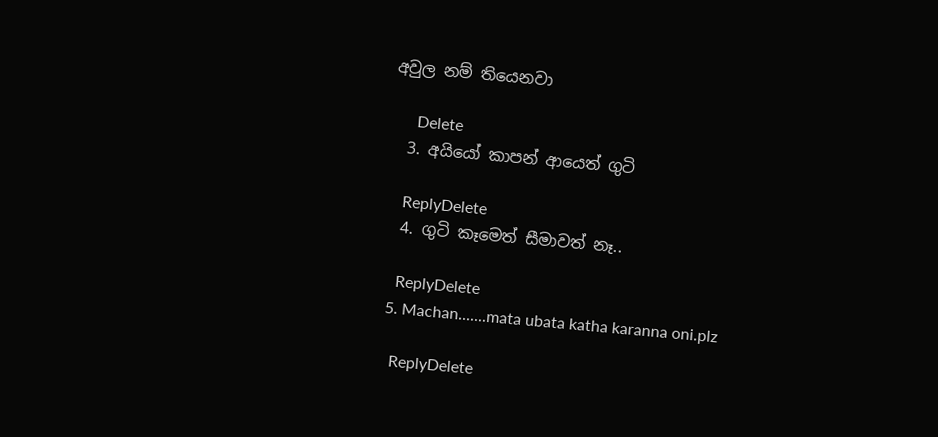අවුල නම් තියෙනවා

      Delete
  3. අයියෝ කාපන් ආයෙත් ගුටි

    ReplyDelete
  4. ගුටි කෑමෙත් සීමාවත් නෑ..

    ReplyDelete
  5. Machan.......mata ubata katha karanna oni.plz

    ReplyDelete